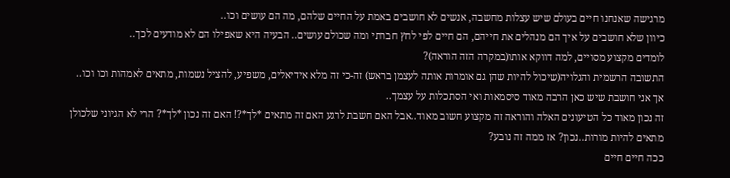מרגישה שאנחנו חיים בעולם שיש עצלות מחשבה, אנשים לא חושבים באמת על החיים שלהם, מה הם עושים וכו..
כיוון שלא חושבים על איך הם מנהלים את חייהם, הם חיים לפי לחץ חברתי ומה שכולם עושים.. הבעיה היא שאפילו הם לא מודעים לכך..
לומדים מקצוע מסויים, למה דווקא אותו(במקרה הזה הוראה)?
התשובה הרשמית והגלויה(שיכול להיות שהן גם אומרות אותה לעצמן בראש) זה-כי זה מלא אידיאלים, משפיע, להציל נשמות, מתאים לאמהות וכו וכו..
אך אני חושבת שיש כאן הרבה מאוד סיסמאות ואי הסתכלות על עצמך..
זה נכון מאוד כל הטיעונים האלה והוראה זה מקצוע חשוב מאוד..אבל האם חשבת לרגע האם זה מתאים *לך*?! האם זה נכון *לך*? הרי לא הגיוני שלכולן מתאים להיות מורות..נכון? אז ממה זה נובע?
ככה חיים חיים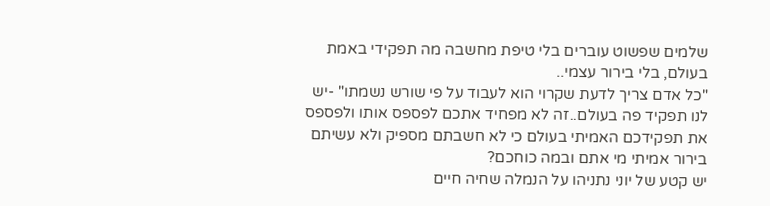שלמים שפשוט עוברים בלי טיפת מחשבה מה תפקידי באמת בעולם, בלי בירור עצמי..
"כל אדם צריך לדעת שקרוי הוא לעבוד על פי שורש נשמתו" -יש לנו תפקיד פה בעולם..זה לא מפחיד אתכם לפספס אותו ולפספס את תפקידכם האמיתי בעולם כי לא חשבתם מספיק ולא עשיתם בירור אמיתי מי אתם ובמה כוחכם?
יש קטע של יוני נתניהו על הנמלה שחיה חיים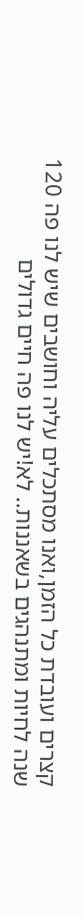קצרים ועובדת כל הזמן,ואנו מסתכלים עליה וחושבים שיש לנו פה 120 שנה לחיות ומתנהגים בשאננות.. לא!יש לנו פה חיים גדולים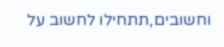וחשובים,תתחילו לחשוב על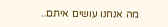מה אנחנו עושים איתם..